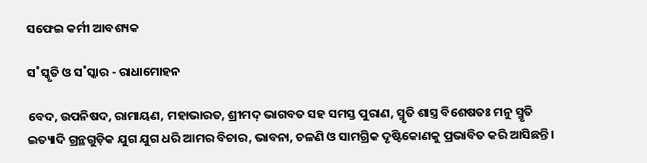ସଫେଇ କର୍ମୀ ଆବଶ୍ୟକ

ସ˚ସ୍କୃତି ଓ ସ˚ସ୍କାର - ରାଧାମୋହନ

ବେଦ, ଉପନିଷଦ, ରାମାୟଣ, ମହାଭାରତ, ଶ୍ରୀମଦ୍‌ ଭାଗବତ ସହ ସମସ୍ତ ପୁରାଣ, ସ୍ମୃତି ଶାସ୍ତ୍ର ବିଶେଷତଃ ମନୁ ସ୍ମୃତି ଇତ୍ୟାଦି ଗ୍ରନ୍ଥଗୁଡ଼ିକ ଯୁଗ ଯୁଗ ଧରି ଆମର ବିଚାର, ଭାବନା, ଚଳଣି ଓ ସାମଗ୍ରିକ ଦୃଷ୍ଟିକୋଣକୁ ପ୍ରଭାବିତ କରି ଆସିଛନ୍ତି।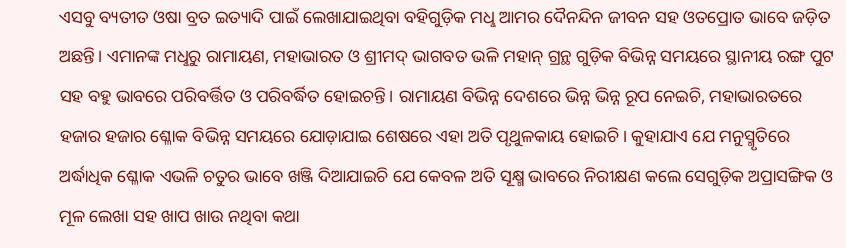ଏସବୁ ବ୍ୟତୀତ ଓଷା ବ୍ରତ ଇତ୍ୟାଦି ପାଇଁ ଲେଖାଯାଇଥିବା ବହିଗୁଡ଼ିକ ମଧୢ ଆମର ଦୈନନ୍ଦିନ ଜୀବନ ସହ ଓତପ୍ରୋତ ଭାବେ ଜଡ଼ିତ ଅଛନ୍ତି। ଏମାନଙ୍କ ମଧୢରୁ ରାମାୟଣ, ମହାଭାରତ ଓ ଶ୍ରୀମଦ୍‌ ଭାଗବତ ଭଳି ମହାନ୍‌ ଗ୍ରନ୍ଥ ଗୁଡ଼ିକ ବିଭିନ୍ନ ସମୟରେ ସ୍ଥାନୀୟ ରଙ୍ଗ ପୁଟ ସହ ବହୁ ଭାବରେ ପରିବର୍ତ୍ତିତ ଓ ପରିବର୍ଦ୍ଧିତ ହୋଇଚନ୍ତି। ରାମାୟଣ ବିଭିନ୍ନ ଦେଶରେ ଭିନ୍ନ ଭିନ୍ନ ରୂପ ନେଇଚି, ମହାଭାରତରେ ହଜାର ହଜାର ଶ୍ଳୋକ ବିଭିନ୍ନ ସମୟରେ ଯୋଡ଼ାଯାଇ ଶେଷରେ ଏହା ଅତି ପୃଥୁଳକାୟ ହୋଇଚି। କୁହାଯାଏ ଯେ ମନୁସ୍ମୃତିରେ ଅର୍ଦ୍ଧାଧିକ ଶ୍ଳୋକ ଏଭଳି ଚତୁର ଭାବେ ଖଞ୍ଜି ଦିଆଯାଇଚି ଯେ କେବଳ ଅତି ସୂକ୍ଷ୍ମ ଭାବରେ ନିରୀକ୍ଷଣ କଲେ ସେଗୁଡ଼ିକ ଅପ୍ରାସଙ୍ଗିକ ଓ ମୂଳ ଲେଖା ସହ ଖାପ ଖାଉ ନଥିବା କଥା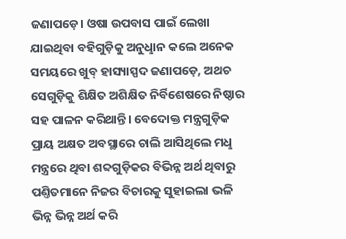ଜଣାପଡ଼େ। ଓଷା ଉପବାସ ପାଇଁ ଲେଖା ଯାଇଥିବା ବହିଗୁଡ଼ିକୁ ଅନୁଧୢାନ କଲେ ଅନେକ ସମୟରେ ଖୁବ୍‌ ହାସ୍ୟାସ୍ପଦ ଜଣାପଡ଼େ, ଅଥଚ ସେଗୁଡ଼ିକୁ ଶିକ୍ଷିତ ଅଶିକ୍ଷିତ ନିର୍ବିଶେଷରେ ନିଷ୍ଠାର ସହ ପାଳନ କରିଥାନ୍ତି। ବେଦୋକ୍ତ ମନ୍ତ୍ରଗୁଡ଼ିକ ପ୍ରାୟ ଅକ୍ଷତ ଅବସ୍ଥାରେ ଚାଲି ଆସିଥିଲେ ମଧୢ ମନ୍ତ୍ରରେ ଥିବା ଶବ୍ଦଗୁଡ଼ିକର ବିଭିନ୍ନ ଅର୍ଥ ଥିବାରୁ ପଣ୍ତିତମାନେ ନିଜର ବିଚାରକୁ ସୁହାଇଲା ଭଳି ଭିନ୍ନ ଭିନ୍ନ ଅର୍ଥ କରି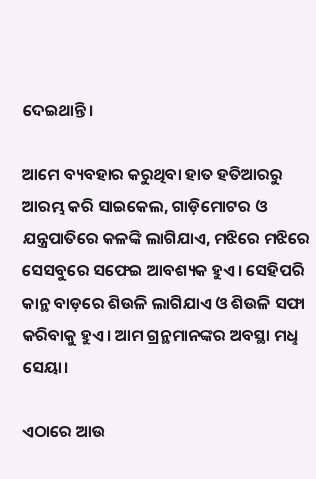ଦେଇଥାନ୍ତି।

ଆମେ ବ୍ୟବହାର କରୁଥିବା ହାତ ହତିଆରରୁ ଆରମ୍ଭ କରି ସାଇକେଲ, ଗାଡ଼ିମୋଟର ଓ ଯନ୍ତ୍ରପାତିରେ କଳଙ୍କି ଲାଗିଯାଏ, ମଝିରେ ମଝିରେ ସେସବୁରେ ସଫେଇ ଆବଶ୍ୟକ ହୁଏ। ସେହିପରି କାନ୍ଥ ବାଡ଼ରେ ଶିଉଳି ଲାଗିଯାଏ ଓ ଶିଉଳି ସଫା କରିବାକୁ ହୁଏ। ଆମ ଗ୍ରନ୍ଥମାନଙ୍କର ଅବସ୍ଥା ମଧୢ ସେୟା।

ଏଠାରେ ଆଉ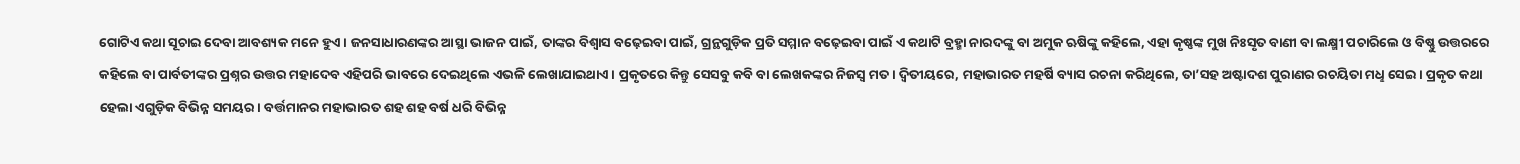ଗୋଟିଏ କଥା ସୂଚାଇ ଦେବା ଆବଶ୍ୟକ ମନେ ହୁଏ। ଜନସାଧାରଣଙ୍କର ଆସ୍ଥା ଭାଜନ ପାଇଁ, ତାଙ୍କର ବିଶ୍ବାସ ବଢ଼େଇବା ପାଇଁ, ଗ୍ରନ୍ଥଗୁଡ଼ିକ ପ୍ରତି ସମ୍ମାନ ବଢ଼େଇବା ପାଇଁ ଏ କଥାଟି ବ୍ରହ୍ମା ନାରଦଙ୍କୁ ବା ଅମୁକ ଋଷିଙ୍କୁ କହିଲେ, ଏହା କୃଷ୍ଣଙ୍କ ମୁଖ ନିଃସୃତ ବାଣୀ ବା ଲକ୍ଷ୍ମୀ ପଚାରିଲେ ଓ ବିଷ୍ଣୁ ଉତ୍ତରରେ କହିଲେ ବା ପାର୍ବତୀଙ୍କର ପ୍ରଶ୍ନର ଉତ୍ତର ମହାଦେବ ଏହିପରି ଭାବରେ ଦେଇଥିଲେ ଏଭଳି ଲେଖାଯାଇଥାଏ। ପ୍ରକୃତରେ କିନ୍ତୁ ସେସବୁ କବି ବା ଲେଖକଙ୍କର ନିଜସ୍ବ ମତ। ଦ୍ବିତୀୟରେ, ମହାଭାରତ ମହର୍ଷି ବ୍ୟାସ ରଚନା କରିଥିଲେ, ତା’ସହ ଅଷ୍ଟାଦଶ ପୁରାଣର ରଚୟିତା ମଧୢ ସେଇ। ପ୍ରକୃତ କଥା ହେଲା ଏଗୁଡ଼ିକ ବିଭିନ୍ନ ସମୟର। ବର୍ତ୍ତମାନର ମହାଭାରତ ଶହ ଶହ ବର୍ଷ ଧରି ବିଭିନ୍ନ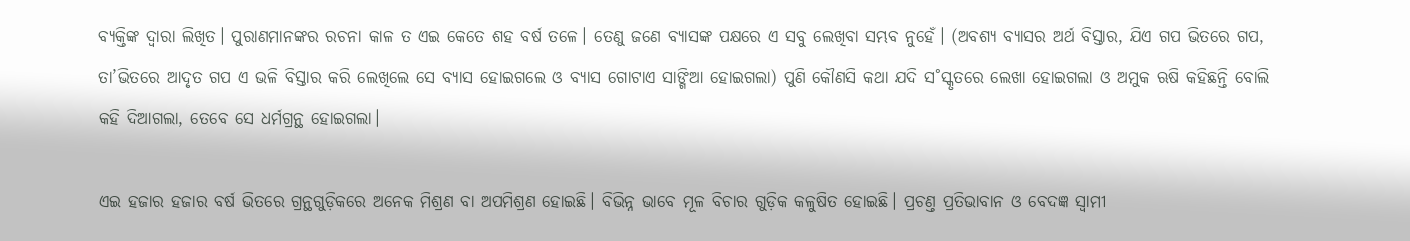ବ୍ୟକ୍ତିଙ୍କ ଦ୍ବାରା ଲିଖିତ। ପୁରାଣମାନଙ୍କର ରଚନା କାଳ ତ ଏଇ କେତେ ଶହ ବର୍ଷ ତଳେ। ତେଣୁ ଜଣେ ବ୍ୟାସଙ୍କ ପକ୍ଷରେ ଏ ସବୁ ଲେଖିବା ସମ୍ଭବ ନୁହେଁ। (ଅବଶ୍ୟ ବ୍ୟାସର ଅର୍ଥ ବିସ୍ତାର, ଯିଏ ଗପ ଭିତରେ ଗପ, ତା’ଭିତରେ ଆଦୃତ ଗପ ଏ ଭଳି ବିସ୍ତାର କରି ଲେଖିଲେ ସେ ବ୍ୟାସ ହୋଇଗଲେ ଓ ବ୍ୟାସ ଗୋଟାଏ ସାଙ୍ଗିଆ ହୋଇଗଲା) ପୁଣି କୌଣସି କଥା ଯଦି ସ˚ସ୍କୃତରେ ଲେଖା ହୋଇଗଲା ଓ ଅମୁକ ଋଷି କହିଛନ୍ତି ବୋଲି କହି ଦିଆଗଲା, ତେବେ ସେ ଧର୍ମଗ୍ରନ୍ଥ ହୋଇଗଲା।

ଏଇ ହଜାର ହଜାର ବର୍ଷ ଭିତରେ ଗ୍ରନ୍ଥଗୁଡ଼ିକରେ ଅନେକ ମିଶ୍ରଣ ବା ଅପମିଶ୍ରଣ ହୋଇଛି। ବିଭିନ୍ନ ଭାବେ ମୂଳ ବିଚାର ଗୁଡ଼ିକ କଳୁଷିତ ହୋଇଛି। ପ୍ରଚଣ୍ତ ପ୍ରତିଭାବାନ ଓ ବେଦଜ୍ଞ ସ୍ବାମୀ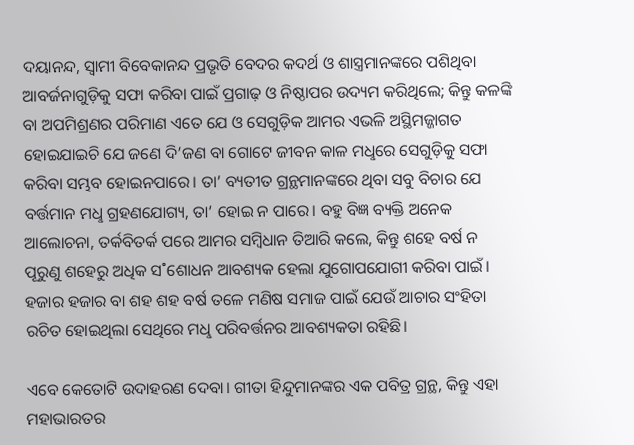ଦୟାନନ୍ଦ, ସ୍ବାମୀ ବିବେକାନନ୍ଦ ପ୍ରଭୃତି ବେଦର କଦର୍ଥ ଓ ଶାସ୍ତ୍ରମାନଙ୍କରେ ପଶିଥିବା ଆବର୍ଜନାଗୁଡ଼ିକୁ ସଫା କରିବା ପାଇଁ ପ୍ରଗାଢ଼ ଓ ନିଷ୍ଠାପର ଉଦ୍ୟମ କରିଥିଲେ; କିନ୍ତୁ କଳଙ୍କି ବା ଅପମିଶ୍ରଣର ପରିମାଣ ଏତେ ଯେ ଓ ସେଗୁଡ଼ିକ ଆମର ଏଭଳି ଅସ୍ଥିମଜ୍ଜାଗତ ହୋଇଯାଇଚି ଯେ ଜଣେ ଦି’ଜଣ ବା ଗୋଟେ ଜୀବନ କାଳ ମଧୢରେ ସେଗୁଡ଼ିକୁ ସଫା କରିବା ସମ୍ଭବ ହୋଇନପାରେ। ତା’ ବ୍ୟତୀତ ଗ୍ରନ୍ଥମାନଙ୍କରେ ଥିବା ସବୁ ବିଚାର ଯେ ବର୍ତ୍ତମାନ ମଧୢ ଗ୍ରହଣଯୋଗ୍ୟ, ତା’ ହୋଇ ନ ପାରେ। ବହୁ ବିଜ୍ଞ ବ୍ୟକ୍ତି ଅନେକ ଆଲୋଚନା, ତର୍କବିତର୍କ ପରେ ଆମର ସମ୍ବିଧାନ ତିଆରି କଲେ, କିନ୍ତୁ ଶହେ ବର୍ଷ ନ ପୂରୁଣୁ ଶହେରୁ ଅଧିକ ସ˚ଶୋଧନ ଆବଶ୍ୟକ ହେଲା ଯୁଗୋପଯୋଗୀ କରିବା ପାଇଁ। ହଜାର ହଜାର ବା ଶହ ଶହ ବର୍ଷ ତଳେ ମଣିଷ ସମାଜ ପାଇଁ ଯେଉଁ ଆଚାର ସଂହିତା ରଚିତ ହୋଇଥିଲା ସେଥିରେ ମଧୢ ପରିବର୍ତ୍ତନର ଆବଶ୍ୟକତା ରହିଛି।

ଏବେ କେତୋଟି ଉଦାହରଣ ଦେବା। ଗୀତା ହିନ୍ଦୁମାନଙ୍କର ଏକ ପବିତ୍ର ଗ୍ରନ୍ଥ, କିନ୍ତୁ ଏହା ମହାଭାରତର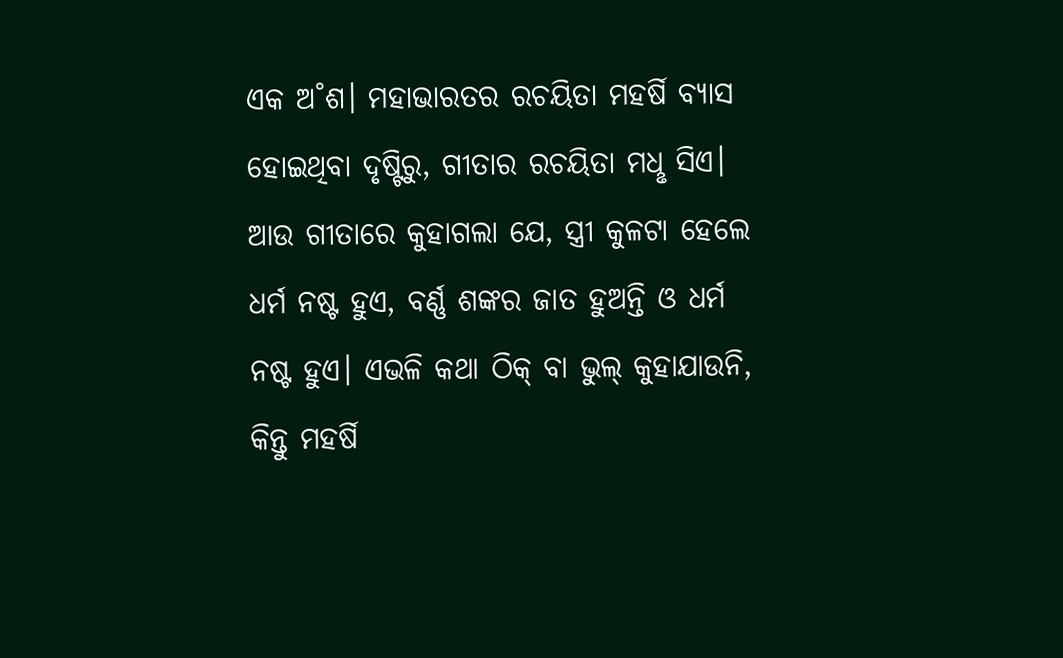ଏକ ଅ˚ଶ। ମହାଭାରତର ରଚୟିତା ମହର୍ଷି ବ୍ୟାସ ହୋଇଥିବା ଦୃଷ୍ଟିରୁ, ଗୀତାର ରଚୟିତା ମଧୢ ସିଏ। ଆଉ ଗୀତାରେ କୁହାଗଲା ଯେ, ସ୍ତ୍ରୀ କୁଳଟା ହେଲେ ଧର୍ମ ନଷ୍ଟ ହୁଏ, ବର୍ଣ୍ଣ ଶଙ୍କର ଜାତ ହୁଅନ୍ତି ଓ ଧର୍ମ ନଷ୍ଟ ହୁଏ। ଏଭଳି କଥା ଠିକ୍‌ ବା ଭୁଲ୍‌ କୁହାଯାଉନି, କିନ୍ତୁ ମହର୍ଷି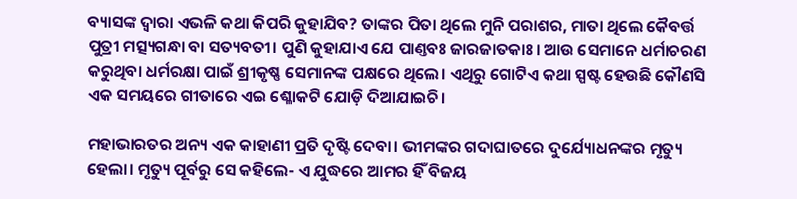ବ୍ୟାସଙ୍କ ଦ୍ବାରା ଏଭଳି କଥା କିପରି କୁହାଯିବ? ତାଙ୍କର ପିତା ଥିଲେ ମୁନି ପରାଶର, ମାତା ଥିଲେ କୈବର୍ତ୍ତ ପୁତ୍ରୀ ମତ୍ସ୍ୟଗନ୍ଧା ବା ସତ୍ୟବତୀ। ପୁଣି କୁହାଯାଏ ଯେ ପାଣ୍ତବଃ ଜାରଜାତକାଃ। ଆଉ ସେମାନେ ଧର୍ମାଚରଣ କରୁଥିବା ଧର୍ମରକ୍ଷା ପାଇଁ ଶ୍ରୀକୃଷ୍ଣ ସେମାନଙ୍କ ପକ୍ଷରେ ଥିଲେ। ଏଥିରୁ ଗୋଟିଏ କଥା ସ୍ପଷ୍ଟ ହେଉଛି କୌଣସି ଏକ ସମୟରେ ଗୀତାରେ ଏଇ ଶ୍ଳୋକଟି ଯୋଡ଼ି ଦିଆଯାଇଚି।

ମହାଭାରତର ଅନ୍ୟ ଏକ କାହାଣୀ ପ୍ରତି ଦୃଷ୍ଟି ଦେବା। ଭୀମଙ୍କର ଗଦାଘାତରେ ଦୁର୍ଯ୍ୟୋଧନଙ୍କର ମୃତ୍ୟୁ ହେଲା। ମୃତ୍ୟୁ ପୂର୍ବରୁ ସେ କହିଲେ- ଏ ଯୁଦ୍ଧରେ ଆମର ହିଁ ବିଜୟ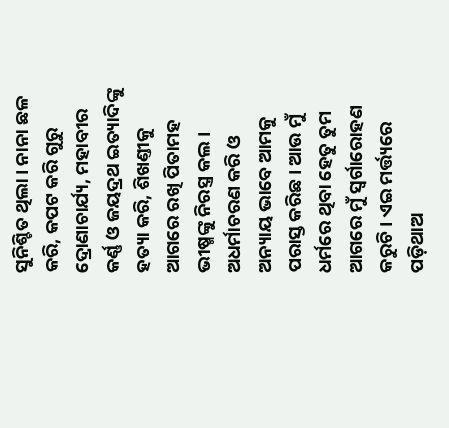ସୁନିଶ୍ଚିତ ଥିଲା। ନାନା ଛଳ କରି, କପଟ କରି ଗୁରୁ ଦ୍ରୋଣାଚାର୍ଯ୍ୟ, ମହାବୀର କର୍ଣ୍ଣ ଓ ଜୟଦ୍ରଥ ଇତ୍ୟାଦିଙ୍କୁ ହତ୍ୟା କରି, ଶିଖଣ୍ତୀକୁ ଆଗରେ ରଖି ପିତାମହ ଭୀଷ୍ମଙ୍କୁ ନିରସ୍ତ୍ର କଲ। ଅଧର୍ମାଚରଣ କରି ଓ ଅନ୍ୟାୟ ଭାବେ ଆମକୁ ପରାସ୍ତ କରିଛ। ଆଉ ମୁଁ ଧର୍ମରେ ଥିବା ହେତୁ ତୁମ ଆଗରେ ମୁଁ ସ୍ବର୍ଗାରୋହଣ କରୁଚି। ଏଇ ମର୍ତ୍ତ୍ୟରେ ପଡ଼ିଥାଅ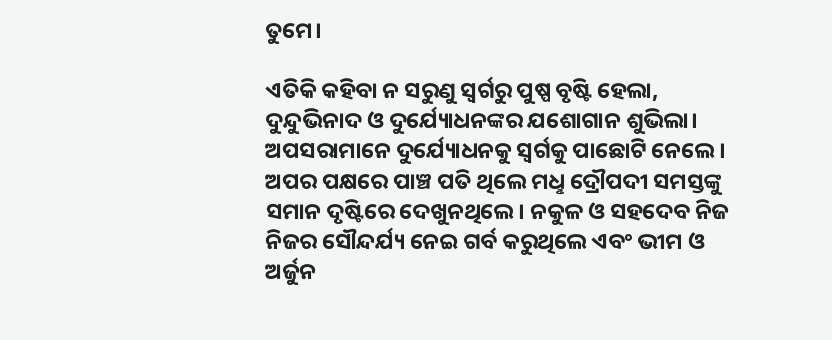ତୁମେ।

ଏତିକି କହିବା ନ ସରୁଣୁ ସ୍ବର୍ଗରୁ ପୁଷ୍ପ ବୃଷ୍ଟି ହେଲା, ଦୁନ୍ଦୁଭିନାଦ ଓ ଦୁର୍ଯ୍ୟୋଧନଙ୍କର ଯଶୋଗାନ ଶୁଭିଲା। ଅପସରାମାନେ ଦୁର୍ଯ୍ୟୋଧନକୁ ସ୍ବର୍ଗକୁ ପାଛୋଟି ନେଲେ। ଅପର ପକ୍ଷରେ ପାଞ୍ଚ ପତି ଥିଲେ ମଧୢ ଦ୍ରୌପଦୀ ସମସ୍ତଙ୍କୁ ସମାନ ଦୃଷ୍ଟିରେ ଦେଖୁନଥିଲେ। ନକୁଳ ଓ ସହଦେବ ନିଜ ନିଜର ସୌନ୍ଦର୍ଯ୍ୟ ନେଇ ଗର୍ବ କରୁଥିଲେ ଏବଂ ଭୀମ ଓ ଅର୍ଜୁନ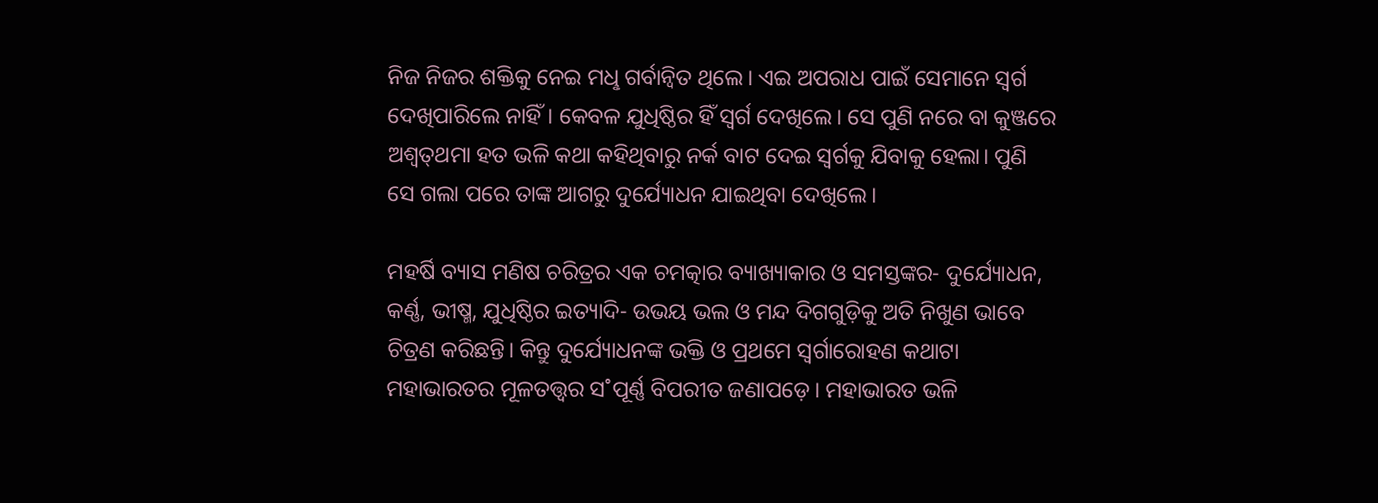ନିଜ ନିଜର ଶକ୍ତିକୁ ନେଇ ମଧୢ ଗର୍ବାନ୍ବିତ ଥିଲେ। ଏଇ ଅପରାଧ ପାଇଁ ସେମାନେ ସ୍ବର୍ଗ ଦେଖିପାରିଲେ ନାହିଁ। କେବଳ ଯୁଧିଷ୍ଠିର ହିଁ ସ୍ବର୍ଗ ଦେଖିଲେ। ସେ ପୁଣି ନରେ ବା କୁଞ୍ଜରେ ଅଶ୍ବତ୍‌ଥମା ହତ ଭଳି କଥା କହିଥିବାରୁ ନର୍କ ବାଟ ଦେଇ ସ୍ବର୍ଗକୁ ଯିବାକୁ ହେଲା। ପୁଣି ସେ ଗଲା ପରେ ତାଙ୍କ ଆଗରୁ ଦୁର୍ଯ୍ୟୋଧନ ଯାଇଥିବା ଦେଖିଲେ।

ମହର୍ଷି ବ୍ୟାସ ମଣିଷ ଚରିତ୍ରର ଏକ ଚମତ୍କାର ବ୍ୟାଖ୍ୟାକାର ଓ ସମସ୍ତଙ୍କର- ଦୁର୍ଯ୍ୟୋଧନ, କର୍ଣ୍ଣ, ଭୀଷ୍ମ, ଯୁଧିଷ୍ଠିର ଇତ୍ୟାଦି- ଉଭୟ ଭଲ ଓ ମନ୍ଦ ଦିଗଗୁଡ଼ିକୁ ଅତି ନିଖୁଣ ଭାବେ ଚିତ୍ରଣ କରିଛନ୍ତି। କିନ୍ତୁ ଦୁର୍ଯ୍ୟୋଧନଙ୍କ ଭକ୍ତି ଓ ପ୍ରଥମେ ସ୍ବର୍ଗାରୋହଣ କଥାଟା ମହାଭାରତର ମୂଳତତ୍ତ୍ବର ସ˚ପୂର୍ଣ୍ଣ ବିପରୀତ ଜଣାପଡ଼େ। ମହାଭାରତ ଭଳି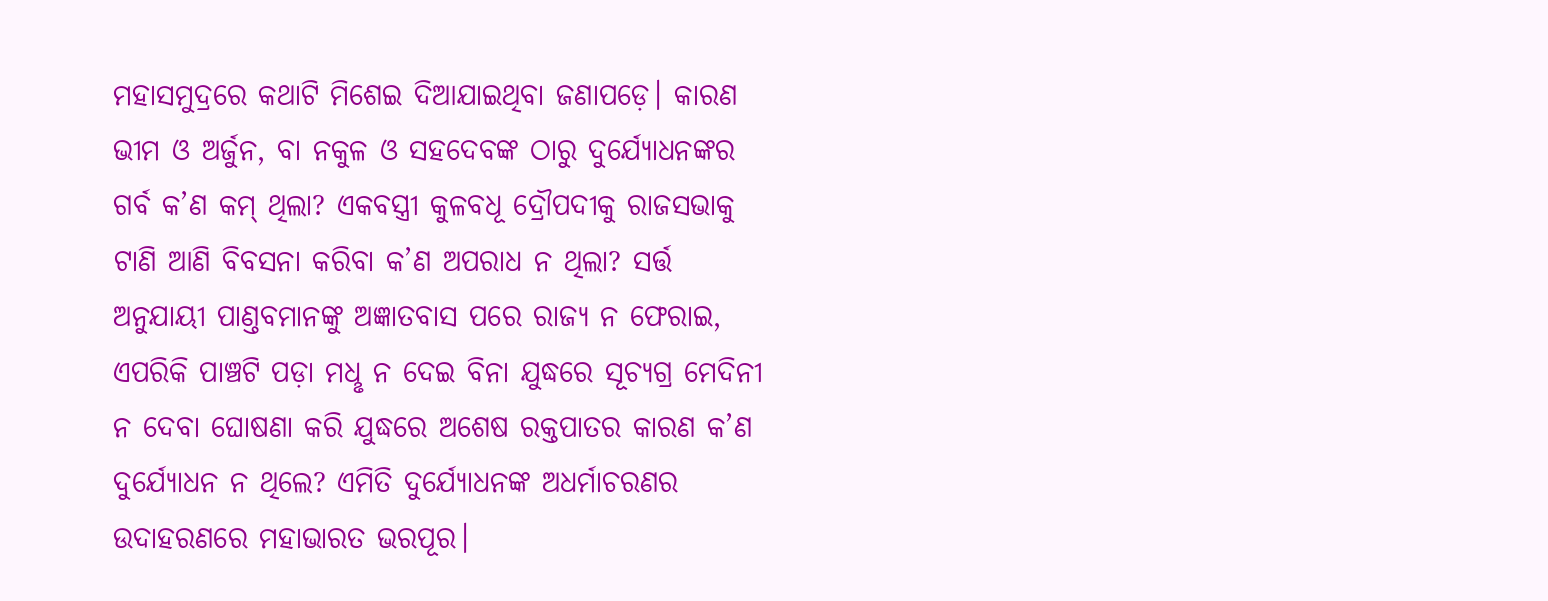ମହାସମୁଦ୍ରରେ କଥାଟି ମିଶେଇ ଦିଆଯାଇଥିବା ଜଣାପଡ଼େ। କାରଣ ଭୀମ ଓ ଅର୍ଜୁନ, ବା ନକୁଳ ଓ ସହଦେବଙ୍କ ଠାରୁ ଦୁର୍ଯ୍ୟୋଧନଙ୍କର ଗର୍ବ କ’ଣ କମ୍‌ ଥିଲା? ଏକବସ୍ତ୍ରୀ କୁଳବଧୂ ଦ୍ରୌପଦୀକୁ ରାଜସଭାକୁ ଟାଣି ଆଣି ବିବସନା କରିବା କ’ଣ ଅପରାଧ ନ ଥିଲା? ସର୍ତ୍ତ ଅନୁଯାୟୀ ପାଣ୍ତବମାନଙ୍କୁ ଅଜ୍ଞାତବାସ ପରେ ରାଜ୍ୟ ନ ଫେରାଇ, ଏପରିକି ପାଞ୍ଚଟି ପଡ଼ା ମଧୢ ନ ଦେଇ ବିନା ଯୁଦ୍ଧରେ ସୂଚ୍ୟଗ୍ର ମେଦିନୀ ନ ଦେବା ଘୋଷଣା କରି ଯୁଦ୍ଧରେ ଅଶେଷ ରକ୍ତପାତର କାରଣ କ’ଣ ଦୁର୍ଯ୍ୟୋଧନ ନ ଥିଲେ? ଏମିତି ଦୁର୍ଯ୍ୟୋଧନଙ୍କ ଅଧର୍ମାଚରଣର ଉଦାହରଣରେ ମହାଭାରତ ଭରପୂର।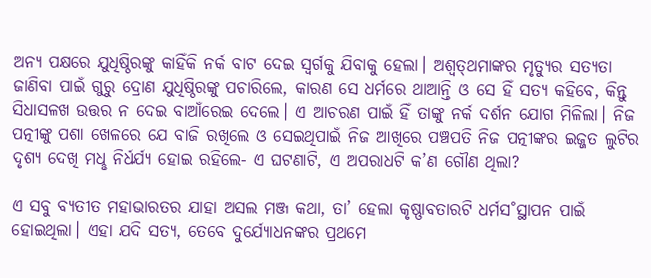ଅନ୍ୟ ପକ୍ଷରେ ଯୁଧିଷ୍ଠିରଙ୍କୁ କାହିଁକି ନର୍କ ବାଟ ଦେଇ ସ୍ବର୍ଗକୁ ଯିବାକୁ ହେଲା। ଅଶ୍ବତ୍‌ଥମାଙ୍କର ମୃତ୍ୟୁର ସତ୍ୟତା ଜାଣିବା ପାଇଁ ଗୁରୁ ଦ୍ରୋଣ ଯୁଧିଷ୍ଠିରଙ୍କୁ ପଚାରିଲେ, କାରଣ ସେ ଧର୍ମରେ ଥାଆନ୍ତି ଓ ସେ ହିଁ ସତ୍ୟ କହିବେ, କିନ୍ତୁ ସିଧାସଳଖ ଉତ୍ତର ନ ଦେଇ ବାଆଁରେଇ ଦେଲେ। ଏ ଆଚରଣ ପାଇଁ ହିଁ ତାଙ୍କୁ ନର୍କ ଦର୍ଶନ ଯୋଗ ମିଳିଲା। ନିଜ ପତ୍ନୀଙ୍କୁ ପଶା ଖେଳରେ ଯେ ବାଜି ରଖିଲେ ଓ ସେଇଥିପାଇଁ ନିଜ ଆଖିରେ ପଞ୍ଚପତି ନିଜ ପତ୍ନୀଙ୍କର ଇଜ୍ଜତ ଲୁଟିର ଦୃଶ୍ୟ ଦେଖି ମଧୢ ନିର୍ଧର୍ଯ୍ୟ ହୋଇ ରହିଲେ- ଏ ଘଟଣାଟି, ଏ ଅପରାଧଟି କ’ଣ ଗୌଣ ଥିଲା?

ଏ ସବୁ ବ୍ୟତୀତ ମହାଭାରତର ଯାହା ଅସଲ ମଞ୍ଜ କଥା, ତା’ ହେଲା କୃଷ୍ଣାବତାରଟି ଧର୍ମସ˚ସ୍ଥାପନ ପାଇଁ ହୋଇଥିଲା। ଏହା ଯଦି ସତ୍ୟ, ତେବେ ଦୁର୍ଯ୍ୟୋଧନଙ୍କର ପ୍ରଥମେ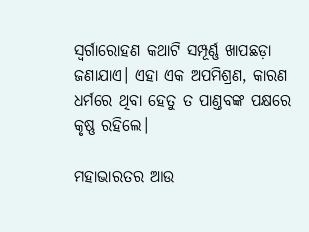ସ୍ବର୍ଗାରୋହଣ କଥାଟି ସମ୍ପୂର୍ଣ୍ଣ ଖାପଛଡ଼ା ଜଣାଯାଏ। ଏହା ଏକ ଅପମିଶ୍ରଣ, କାରଣ ଧର୍ମରେ ଥିବା ହେତୁ ତ ପାଣ୍ତବଙ୍କ ପକ୍ଷରେ କୃଷ୍ଣ ରହିଲେ।

ମହାଭାରତର ଆଉ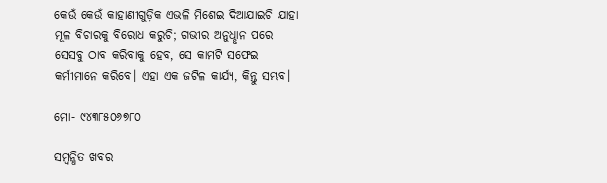କେଉଁ କେଉଁ କାହାଣୀଗୁଡ଼ିକ ଏଭଳି ମିଶେଇ ଦିଆଯାଇଚି ଯାହା ମୂଳ ବିଚାରକୁ ବିରୋଧ କରୁଚି; ଗଭୀର ଅନୁଧୢାନ ପରେ ସେସବୁ ଠାବ କରିବାକୁ ହେବ, ସେ କାମଟି ସଫେଇ କର୍ମୀମାନେ କରିବେ। ଏହା ଏକ ଜଟିଳ କାର୍ଯ୍ୟ, କିନ୍ତୁ ସମ୍ଭବ।

ମୋ- ୯୪୩୮୫୦୬୭୮୦

ସମ୍ବନ୍ଧିତ ଖବର